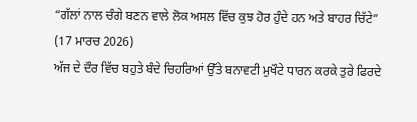“ਗੱਲਾਂ ਨਾਲ ਚੰਗੇ ਬਣਨ ਵਾਲੇ ਲੋਕ ਅਸਲ ਵਿੱਚ ਕੁਝ ਹੋਰ ਹੁੰਦੇ ਹਨ ਅਤੇ ਬਾਹਰ ਚਿੱਟੇ”
(17 ਮਾਰਚ 2026)
ਅੱਜ ਦੇ ਦੌਰ ਵਿੱਚ ਬਹੁਤੇ ਬੰਦੇ ਚਿਹਰਿਆਂ ਉੱਤੇ ਬਨਾਵਟੀ ਮੁਖੌਟੇ ਧਾਰਨ ਕਰਕੇ ਤੁਰੇ ਫਿਰਦੇ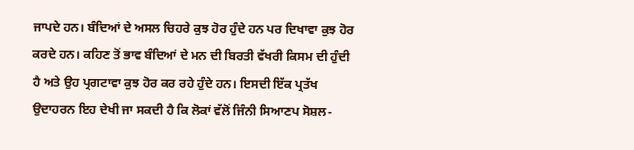ਜਾਪਦੇ ਹਨ। ਬੰਦਿਆਂ ਦੇ ਅਸਲ ਚਿਹਰੇ ਕੁਝ ਹੋਰ ਹੁੰਦੇ ਹਨ ਪਰ ਦਿਖਾਵਾ ਕੁਝ ਹੋਰ ਕਰਦੇ ਹਨ। ਕਹਿਣ ਤੋਂ ਭਾਵ ਬੰਦਿਆਂ ਦੇ ਮਨ ਦੀ ਬਿਰਤੀ ਵੱਖਰੀ ਕਿਸਮ ਦੀ ਹੁੰਦੀ ਹੈ ਅਤੇ ਉਹ ਪ੍ਰਗਟਾਵਾ ਕੁਝ ਹੋਰ ਕਰ ਰਹੇ ਹੁੰਦੇ ਹਨ। ਇਸਦੀ ਇੱਕ ਪ੍ਰਤੱਖ ਉਦਾਹਰਨ ਇਹ ਦੇਖੀ ਜਾ ਸਕਦੀ ਹੈ ਕਿ ਲੋਕਾਂ ਵੱਲੋਂ ਜਿੰਨੀ ਸਿਆਣਪ ਸੋਸ਼ਲ-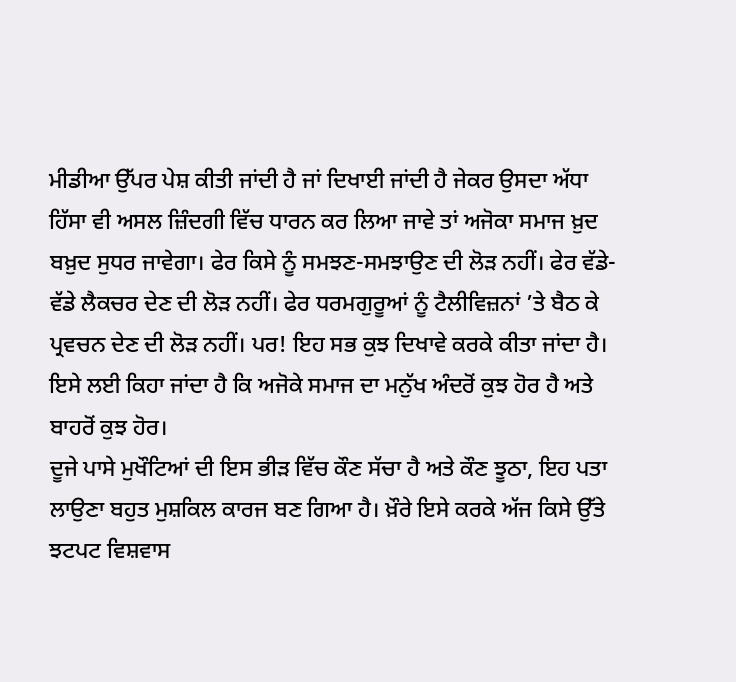ਮੀਡੀਆ ਉੱਪਰ ਪੇਸ਼ ਕੀਤੀ ਜਾਂਦੀ ਹੈ ਜਾਂ ਦਿਖਾਈ ਜਾਂਦੀ ਹੈ ਜੇਕਰ ਉਸਦਾ ਅੱਧਾ ਹਿੱਸਾ ਵੀ ਅਸਲ ਜ਼ਿੰਦਗੀ ਵਿੱਚ ਧਾਰਨ ਕਰ ਲਿਆ ਜਾਵੇ ਤਾਂ ਅਜੋਕਾ ਸਮਾਜ ਖ਼ੁਦ ਬਖ਼ੁਦ ਸੁਧਰ ਜਾਵੇਗਾ। ਫੇਰ ਕਿਸੇ ਨੂੰ ਸਮਝਣ-ਸਮਝਾਉਣ ਦੀ ਲੋੜ ਨਹੀਂ। ਫੇਰ ਵੱਡੇ-ਵੱਡੇ ਲੈਕਚਰ ਦੇਣ ਦੀ ਲੋੜ ਨਹੀਂ। ਫੇਰ ਧਰਮਗੁਰੂਆਂ ਨੂੰ ਟੈਲੀਵਿਜ਼ਨਾਂ ’ਤੇ ਬੈਠ ਕੇ ਪ੍ਰਵਚਨ ਦੇਣ ਦੀ ਲੋੜ ਨਹੀਂ। ਪਰ! ਇਹ ਸਭ ਕੁਝ ਦਿਖਾਵੇ ਕਰਕੇ ਕੀਤਾ ਜਾਂਦਾ ਹੈ। ਇਸੇ ਲਈ ਕਿਹਾ ਜਾਂਦਾ ਹੈ ਕਿ ਅਜੋਕੇ ਸਮਾਜ ਦਾ ਮਨੁੱਖ ਅੰਦਰੋਂ ਕੁਝ ਹੋਰ ਹੈ ਅਤੇ ਬਾਹਰੋਂ ਕੁਝ ਹੋਰ।
ਦੂਜੇ ਪਾਸੇ ਮੁਖੌਟਿਆਂ ਦੀ ਇਸ ਭੀੜ ਵਿੱਚ ਕੌਣ ਸੱਚਾ ਹੈ ਅਤੇ ਕੌਣ ਝੂਠਾ, ਇਹ ਪਤਾ ਲਾਉਣਾ ਬਹੁਤ ਮੁਸ਼ਕਿਲ ਕਾਰਜ ਬਣ ਗਿਆ ਹੈ। ਖ਼ੌਰੇ ਇਸੇ ਕਰਕੇ ਅੱਜ ਕਿਸੇ ਉੱਤੇ ਝਟਪਟ ਵਿਸ਼ਵਾਸ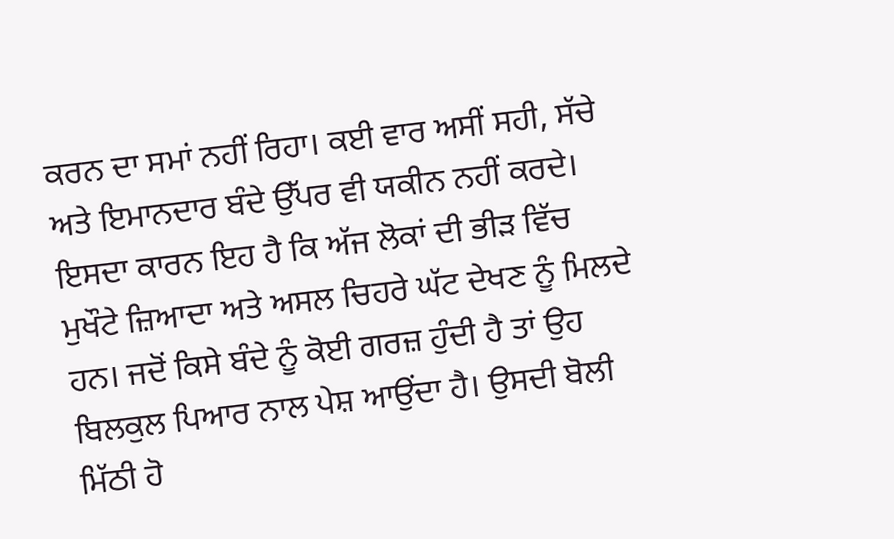ਕਰਨ ਦਾ ਸਮਾਂ ਨਹੀਂ ਰਿਹਾ। ਕਈ ਵਾਰ ਅਸੀਂ ਸਹੀ, ਸੱਚੇ ਅਤੇ ਇਮਾਨਦਾਰ ਬੰਦੇ ਉੱਪਰ ਵੀ ਯਕੀਨ ਨਹੀਂ ਕਰਦੇ। ਇਸਦਾ ਕਾਰਨ ਇਹ ਹੈ ਕਿ ਅੱਜ ਲੋਕਾਂ ਦੀ ਭੀੜ ਵਿੱਚ ਮੁਖੌਟੇ ਜ਼ਿਆਦਾ ਅਤੇ ਅਸਲ ਚਿਹਰੇ ਘੱਟ ਦੇਖਣ ਨੂੰ ਮਿਲਦੇ ਹਨ। ਜਦੋਂ ਕਿਸੇ ਬੰਦੇ ਨੂੰ ਕੋਈ ਗਰਜ਼ ਹੁੰਦੀ ਹੈ ਤਾਂ ਉਹ ਬਿਲਕੁਲ ਪਿਆਰ ਨਾਲ ਪੇਸ਼ ਆਉਂਦਾ ਹੈ। ਉਸਦੀ ਬੋਲੀ ਮਿੱਠੀ ਹੋ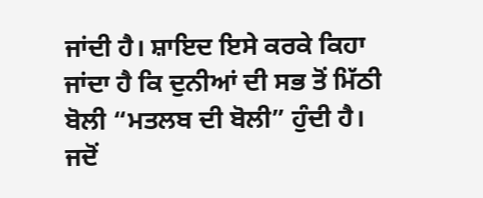ਜਾਂਦੀ ਹੈ। ਸ਼ਾਇਦ ਇਸੇ ਕਰਕੇ ਕਿਹਾ ਜਾਂਦਾ ਹੈ ਕਿ ਦੁਨੀਆਂ ਦੀ ਸਭ ਤੋਂ ਮਿੱਠੀ ਬੋਲੀ “ਮਤਲਬ ਦੀ ਬੋਲੀ” ਹੁੰਦੀ ਹੈ। ਜਦੋਂ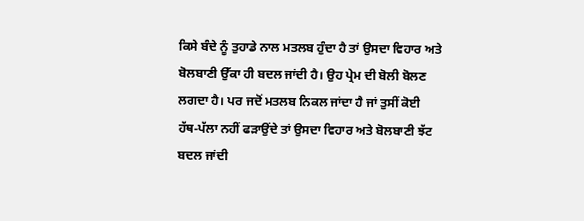ਕਿਸੇ ਬੰਦੇ ਨੂੰ ਤੁਹਾਡੇ ਨਾਲ ਮਤਲਬ ਹੁੰਦਾ ਹੈ ਤਾਂ ਉਸਦਾ ਵਿਹਾਰ ਅਤੇ ਬੋਲਬਾਣੀ ਉੱਕਾ ਹੀ ਬਦਲ ਜਾਂਦੀ ਹੈ। ਉਹ ਪ੍ਰੇਮ ਦੀ ਬੋਲੀ ਬੋਲਣ ਲਗਦਾ ਹੈ। ਪਰ ਜਦੋਂ ਮਤਲਬ ਨਿਕਲ ਜਾਂਦਾ ਹੈ ਜਾਂ ਤੁਸੀਂ ਕੋਈ ਹੱਥ-ਪੱਲਾ ਨਹੀਂ ਫੜਾਉਂਦੇ ਤਾਂ ਉਸਦਾ ਵਿਹਾਰ ਅਤੇ ਬੋਲਬਾਣੀ ਝੱਟ ਬਦਲ ਜਾਂਦੀ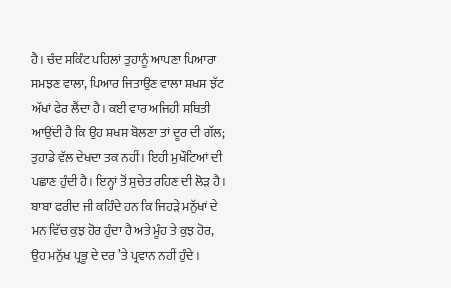ਹੈ। ਚੰਦ ਸਕਿੰਟ ਪਹਿਲਾਂ ਤੁਹਾਨੂੰ ਆਪਣਾ ਪਿਆਰਾ ਸਮਝਣ ਵਾਲਾ, ਪਿਆਰ ਜਿਤਾਉਣ ਵਾਲਾ ਸ਼ਖਸ ਝੱਟ ਅੱਖਾਂ ਫੇਰ ਲੈਂਦਾ ਹੈ। ਕਈ ਵਾਰ ਅਜਿਹੀ ਸਥਿਤੀ ਆਉਂਦੀ ਹੈ ਕਿ ਉਹ ਸ਼ਖਸ ਬੋਲਣਾ ਤਾਂ ਦੂਰ ਦੀ ਗੱਲ; ਤੁਹਾਡੇ ਵੱਲ ਦੇਖਦਾ ਤਕ ਨਹੀਂ। ਇਹੀ ਮੁਖੌਟਿਆਂ ਦੀ ਪਛਾਣ ਹੁੰਦੀ ਹੈ। ਇਨ੍ਹਾਂ ਤੋਂ ਸੁਚੇਤ ਰਹਿਣ ਦੀ ਲੋੜ ਹੈ।
ਬਾਬਾ ਫਰੀਦ ਜੀ ਕਹਿੰਦੇ ਹਨ ਕਿ ਜਿਹੜੇ ਮਨੁੱਖਾਂ ਦੇ ਮਨ ਵਿੱਚ ਕੁਝ ਹੋਰ ਹੁੰਦਾ ਹੈ ਅਤੇ ਮੂੰਹ ਤੇ ਕੁਝ ਹੋਰ, ਉਹ ਮਨੁੱਖ ਪ੍ਰਭੂ ਦੇ ਦਰ ’ਤੇ ਪ੍ਰਵਾਨ ਨਹੀਂ ਹੁੰਦੇ।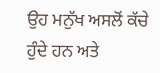ਉਹ ਮਨੁੱਖ ਅਸਲੋਂ ਕੱਚੇ ਹੁੰਦੇ ਹਨ ਅਤੇ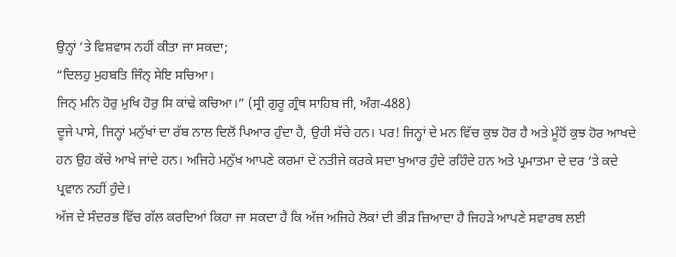ਉਨ੍ਹਾਂ ’ਤੇ ਵਿਸ਼ਵਾਸ ਨਹੀਂ ਕੀਤਾ ਜਾ ਸਕਦਾ;
“ਦਿਲਹੁ ਮੁਹਬਤਿ ਜਿੰਨ੍ ਸੇਇ ਸਚਿਆ।
ਜਿਨ੍ ਮਨਿ ਹੋਰੁ ਮੁਖਿ ਹੋਰੁ ਸਿ ਕਾਂਢੇ ਕਚਿਆ।” (ਸ੍ਰੀ ਗੁਰੂ ਗ੍ਰੰਥ ਸਾਹਿਬ ਜੀ, ਅੰਗ-488)
ਦੂਜੇ ਪਾਸੇ, ਜਿਨ੍ਹਾਂ ਮਨੁੱਖਾਂ ਦਾ ਰੱਬ ਨਾਲ ਦਿਲੋਂ ਪਿਆਰ ਹੁੰਦਾ ਹੈ, ਉਹੀ ਸੱਚੇ ਹਨ। ਪਰ! ਜਿਨ੍ਹਾਂ ਦੇ ਮਨ ਵਿੱਚ ਕੁਝ ਹੋਰ ਹੈ ਅਤੇ ਮੂੰਹੋਂ ਕੁਝ ਹੋਰ ਆਖਦੇ ਹਨ ਉਹ ਕੱਚੇ ਆਖੇ ਜਾਂਦੇ ਹਨ। ਅਜਿਹੇ ਮਨੁੱਖ ਆਪਣੇ ਕਰਮਾਂ ਦੇ ਨਤੀਜੇ ਕਰਕੇ ਸਦਾ ਖੁਆਰ ਹੁੰਦੇ ਰਹਿੰਦੇ ਹਨ ਅਤੇ ਪ੍ਰਮਾਤਮਾ ਦੇ ਦਰ ’ਤੇ ਕਦੇ ਪ੍ਰਵਾਨ ਨਹੀਂ ਹੁੰਦੇ।
ਅੱਜ ਦੇ ਸੰਦਰਭ ਵਿੱਚ ਗੱਲ ਕਰਦਿਆਂ ਕਿਹਾ ਜਾ ਸਕਦਾ ਹੈ ਕਿ ਅੱਜ ਅਜਿਹੇ ਲੋਕਾਂ ਦੀ ਭੀੜ ਜ਼ਿਆਦਾ ਹੈ ਜਿਹੜੇ ਆਪਣੇ ਸਵਾਰਥ ਲਈ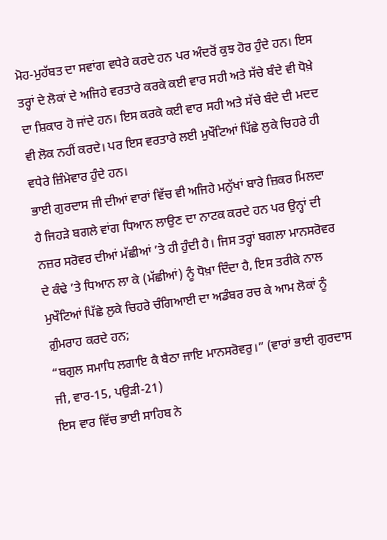ਮੋਹ-ਮੁਹੱਬਤ ਦਾ ਸਵਾਂਗ ਵਧੇਰੇ ਕਰਦੇ ਹਨ ਪਰ ਅੰਦਰੋਂ ਕੁਝ ਹੋਰ ਹੁੰਦੇ ਹਨ। ਇਸ ਤਰ੍ਹਾਂ ਦੇ ਲੋਕਾਂ ਦੇ ਅਜਿਹੇ ਵਰਤਾਰੇ ਕਰਕੇ ਕਈ ਵਾਰ ਸਹੀ ਅਤੇ ਸੱਚੇ ਬੰਦੇ ਵੀ ਧੋਖ਼ੇ ਦਾ ਸ਼ਿਕਾਰ ਹੋ ਜਾਂਦੇ ਹਨ। ਇਸ ਕਰਕੇ ਕਈ ਵਾਰ ਸਹੀ ਅਤੇ ਸੱਚੇ ਬੰਦੇ ਦੀ ਮਦਦ ਵੀ ਲੋਕ ਨਹੀਂ ਕਰਦੇ। ਪਰ ਇਸ ਵਰਤਾਰੇ ਲਈ ਮੁਖੌਟਿਆਂ ਪਿੱਛੇ ਲੁਕੇ ਚਿਹਰੇ ਹੀ ਵਧੇਰੇ ਜ਼ਿੰਮੇਵਾਰ ਹੁੰਦੇ ਹਨ।
ਭਾਈ ਗੁਰਦਾਸ ਜੀ ਦੀਆਂ ਵਾਰਾਂ ਵਿੱਚ ਵੀ ਅਜਿਹੇ ਮਨੁੱਖਾਂ ਬਾਰੇ ਜ਼ਿਕਰ ਮਿਲਦਾ ਹੈ ਜਿਹੜੇ ਬਗਲੇ ਵਾਂਗ ਧਿਆਨ ਲਾਉਣ ਦਾ ਨਾਟਕ ਕਰਦੇ ਹਨ ਪਰ ਉਨ੍ਹਾਂ ਦੀ ਨਜ਼ਰ ਸਰੋਵਰ ਦੀਆਂ ਮੱਛੀਆਂ ’ਤੇ ਹੀ ਹੁੰਦੀ ਹੈ। ਜਿਸ ਤਰ੍ਹਾਂ ਬਗਲਾ ਮਾਨਸਰੋਵਰ ਦੇ ਕੰਢੇ ’ਤੇ ਧਿਆਨ ਲਾ ਕੇ (ਮੱਛੀਆਂ) ਨੂੰ ਧੋਖ਼ਾ ਦਿੰਦਾ ਹੈ, ਇਸ ਤਰੀਕੇ ਨਾਲ ਮੁਖੌਟਿਆਂ ਪਿੱਛੇ ਲੁਕੇ ਚਿਹਰੇ ਚੰਗਿਆਈ ਦਾ ਅਡੰਬਰ ਰਚ ਕੇ ਆਮ ਲੋਕਾਂ ਨੂੰ ਗ਼ੁੰਮਰਾਹ ਕਰਦੇ ਹਨ;
“ਬਗੁਲ ਸਮਾਧਿ ਲਗਾਇ ਕੈ ਬੈਠਾ ਜਾਇ ਮਾਨਸਰੋਵਰੁ।” (ਵਾਰਾਂ ਭਾਈ ਗੁਰਦਾਸ ਜੀ, ਵਾਰ-15, ਪਉੜੀ-21)
ਇਸ ਵਾਰ ਵਿੱਚ ਭਾਈ ਸਾਹਿਬ ਨੇ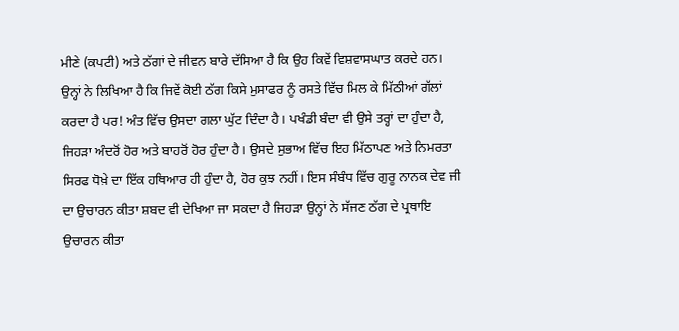ਮੀਣੇ (ਕਪਟੀ) ਅਤੇ ਠੱਗਾਂ ਦੇ ਜੀਵਨ ਬਾਰੇ ਦੱਸਿਆ ਹੈ ਕਿ ਉਹ ਕਿਵੇਂ ਵਿਸ਼ਵਾਸਘਾਤ ਕਰਦੇ ਹਨ। ਉਨ੍ਹਾਂ ਨੇ ਲਿਖਿਆ ਹੈ ਕਿ ਜਿਵੇਂ ਕੋਈ ਠੱਗ ਕਿਸੇ ਮੁਸਾਫਰ ਨੂੰ ਰਸਤੇ ਵਿੱਚ ਮਿਲ ਕੇ ਮਿੱਠੀਆਂ ਗੱਲਾਂ ਕਰਦਾ ਹੈ ਪਰ! ਅੰਤ ਵਿੱਚ ਉਸਦਾ ਗਲਾ ਘੁੱਟ ਦਿੰਦਾ ਹੈ। ਪਖੰਡੀ ਬੰਦਾ ਵੀ ਉਸੇ ਤਰ੍ਹਾਂ ਦਾ ਹੁੰਦਾ ਹੈ, ਜਿਹੜਾ ਅੰਦਰੋਂ ਹੋਰ ਅਤੇ ਬਾਹਰੋਂ ਹੋਰ ਹੁੰਦਾ ਹੈ। ਉਸਦੇ ਸੁਭਾਅ ਵਿੱਚ ਇਹ ਮਿੱਠਾਪਣ ਅਤੇ ਨਿਮਰਤਾ ਸਿਰਫ ਧੋਖ਼ੇ ਦਾ ਇੱਕ ਹਥਿਆਰ ਹੀ ਹੁੰਦਾ ਹੈ, ਹੋਰ ਕੁਝ ਨਹੀਂ। ਇਸ ਸੰਬੰਧ ਵਿੱਚ ਗੁਰੂ ਨਾਨਕ ਦੇਵ ਜੀ ਦਾ ਉਚਾਰਨ ਕੀਤਾ ਸ਼ਬਦ ਵੀ ਦੇਖਿਆ ਜਾ ਸਕਦਾ ਹੈ ਜਿਹੜਾ ਉਨ੍ਹਾਂ ਨੇ ਸੱਜਣ ਠੱਗ ਦੇ ਪ੍ਰਥਾਇ ਉਚਾਰਨ ਕੀਤਾ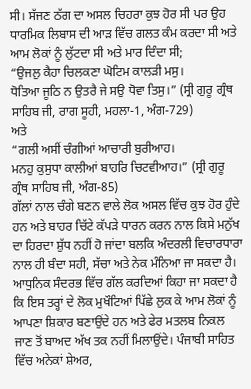ਸੀ। ਸੱਜਣ ਠੱਗ ਦਾ ਅਸਲ ਚਿਹਰਾ ਕੁਝ ਹੋਰ ਸੀ ਪਰ ਉਹ ਧਾਰਮਿਕ ਲਿਬਾਸ ਦੀ ਆੜ ਵਿੱਚ ਗਲਤ ਕੰਮ ਕਰਦਾ ਸੀ ਅਤੇ ਆਮ ਲੋਕਾਂ ਨੂੰ ਲੁੱਟਦਾ ਸੀ ਅਤੇ ਮਾਰ ਦਿੰਦਾ ਸੀ;
“ਉਜਲੁ ਕੈਹਾ ਚਿਲਕਣਾ ਘੋਟਿਮ ਕਾਲੜੀ ਮਸੁ।
ਧੋਤਿਆ ਜੂਠਿ ਨ ਉਤਰੈ ਜੇ ਸਉ ਧੋਵਾ ਤਿਸੁ।” (ਸ੍ਰੀ ਗੁਰੂ ਗ੍ਰੰਥ ਸਾਹਿਬ ਜੀ, ਰਾਗ ਸੂਹੀ, ਮਹਲਾ-1, ਅੰਗ-729)
ਅਤੇ
“ਗਲੀ ਅਸੀਂ ਚੰਗੀਆਂ ਆਚਾਰੀ ਬੁਰੀਆਹ।
ਮਨਹੁ ਕੁਸੁਧਾ ਕਾਲੀਆਂ ਬਾਹਰਿ ਚਿਟਵੀਆਹ।” (ਸ੍ਰੀ ਗੁਰੂ ਗ੍ਰੰਥ ਸਾਹਿਬ ਜੀ, ਅੰਗ-85)
ਗੱਲਾਂ ਨਾਲ ਚੰਗੇ ਬਣਨ ਵਾਲੇ ਲੋਕ ਅਸਲ ਵਿੱਚ ਕੁਝ ਹੋਰ ਹੁੰਦੇ ਹਨ ਅਤੇ ਬਾਹਰ ਚਿੱਟੇ ਕੱਪੜੇ ਧਾਰਨ ਕਰਨ ਨਾਲ ਕਿਸੇ ਮਨੁੱਖ ਦਾ ਹਿਰਦਾ ਸ਼ੁੱਧ ਨਹੀਂ ਹੋ ਜਾਂਦਾ ਬਲਕਿ ਅੰਦਰਲੀ ਵਿਚਾਰਧਾਰਾ ਨਾਲ ਹੀ ਬੰਦਾ ਸਹੀ, ਸੱਚਾ ਅਤੇ ਨੇਕ ਮੰਨਿਆ ਜਾ ਸਕਦਾ ਹੈ। ਆਧੁਨਿਕ ਸੰਦਰਭ ਵਿੱਚ ਗੱਲ ਕਰਦਿਆਂ ਕਿਹਾ ਜਾ ਸਕਦਾ ਹੈ ਕਿ ਇਸ ਤਰ੍ਹਾਂ ਦੇ ਲੋਕ ਮੁਖੌਟਿਆਂ ਪਿੱਛੇ ਲੁਕ ਕੇ ਆਮ ਲੋਕਾਂ ਨੂੰ ਆਪਣਾ ਸ਼ਿਕਾਰ ਬਣਾਉਂਦੇ ਹਨ ਅਤੇ ਫੇਰ ਮਤਲਬ ਨਿਕਲ ਜਾਣ ਤੋਂ ਬਾਅਦ ਅੱਖ ਤਕ ਨਹੀਂ ਮਿਲਾਉਂਦੇ। ਪੰਜਾਬੀ ਸਾਹਿਤ ਵਿੱਚ ਅਨੇਕਾਂ ਸ਼ੇਅਰ,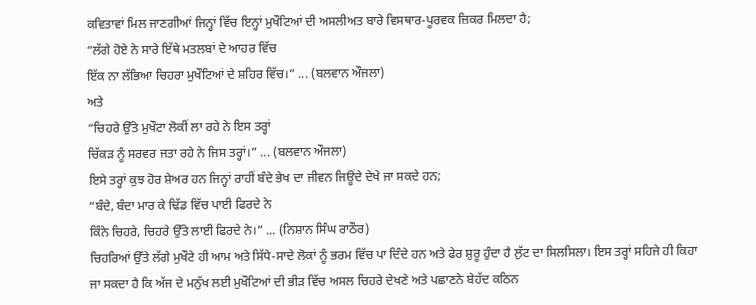ਕਵਿਤਾਵਾਂ ਮਿਲ ਜਾਣਗੀਆਂ ਜਿਨ੍ਹਾਂ ਵਿੱਚ ਇਨ੍ਹਾਂ ਮੁਖੌਟਿਆਂ ਦੀ ਅਸਲੀਅਤ ਬਾਰੇ ਵਿਸਥਾਰ-ਪੂਰਵਕ ਜ਼ਿਕਰ ਮਿਲਦਾ ਹੈ;
“ਲੱਗੇ ਹੋਏ ਨੇ ਸਾਰੇ ਇੱਥੇ ਮਤਲਬਾਂ ਦੇ ਆਹਰ ਵਿੱਚ
ਇੱਕ ਨਾ ਲੱਭਿਆ ਚਿਹਰਾ ਮੁਖੌਟਿਆਂ ਦੇ ਸ਼ਹਿਰ ਵਿੱਚ।” ... (ਬਲਵਾਨ ਔਜਲਾ)
ਅਤੇ
“ਚਿਹਰੇ ਉੱਤੇ ਮੁਖੌਟਾ ਲੋਕੀਂ ਲਾ ਰਹੇ ਨੇ ਇਸ ਤਰ੍ਹਾਂ
ਚਿੱਕੜ ਨੂੰ ਸਰਵਰ ਜਤਾ ਰਹੇ ਨੇ ਜਿਸ ਤਰ੍ਹਾਂ।” ... (ਬਲਵਾਨ ਔਜਲਾ)
ਇਸੇ ਤਰ੍ਹਾਂ ਕੁਝ ਹੋਰ ਸ਼ੇਅਰ ਹਨ ਜਿਨ੍ਹਾਂ ਰਾਹੀਂ ਬੰਦੇ ਭੇਖ ਦਾ ਜੀਵਨ ਜਿਊਂਦੇ ਦੇਖੇ ਜਾ ਸਕਦੇ ਹਨ;
“ਬੰਦੇ, ਬੰਦਾ ਮਾਰ ਕੇ ਢਿੱਡ ਵਿੱਚ ਪਾਈ ਫਿਰਦੇ ਨੇ
ਕਿੰਨੇ ਚਿਹਰੇ, ਚਿਹਰੇ ਉੱਤੇ ਲਾਈ ਫਿਰਦੇ ਨੇ।” ... (ਨਿਸ਼ਾਨ ਸਿੰਘ ਰਾਠੌਰ)
ਚਿਹਰਿਆਂ ਉੱਤੇ ਲੱਗੇ ਮੁਖੌਟੇ ਹੀ ਆਮ ਅਤੇ ਸਿੱਧੇ-ਸਾਦੇ ਲੋਕਾਂ ਨੂੰ ਭਰਮ ਵਿੱਚ ਪਾ ਦਿੰਦੇ ਹਨ ਅਤੇ ਫੇਰ ਸ਼ੁਰੂ ਹੁੰਦਾ ਹੈ ਲੁੱਟ ਦਾ ਸਿਲਸਿਲਾ। ਇਸ ਤਰ੍ਹਾਂ ਸਹਿਜੇ ਹੀ ਕਿਹਾ ਜਾ ਸਕਦਾ ਹੈ ਕਿ ਅੱਜ ਦੇ ਮਨੁੱਖ ਲਈ ਮੁਖੌਟਿਆਂ ਦੀ ਭੀੜ ਵਿੱਚ ਅਸਲ ਚਿਹਰੇ ਦੇਖਣੇ ਅਤੇ ਪਛਾਣਨੇ ਬੇਹੱਦ ਕਠਿਨ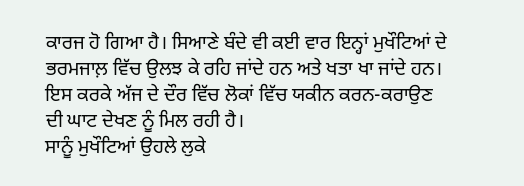ਕਾਰਜ ਹੋ ਗਿਆ ਹੈ। ਸਿਆਣੇ ਬੰਦੇ ਵੀ ਕਈ ਵਾਰ ਇਨ੍ਹਾਂ ਮੁਖੌਟਿਆਂ ਦੇ ਭਰਮਜਾਲ਼ ਵਿੱਚ ਉਲਝ ਕੇ ਰਹਿ ਜਾਂਦੇ ਹਨ ਅਤੇ ਖਤਾ ਖਾ ਜਾਂਦੇ ਹਨ। ਇਸ ਕਰਕੇ ਅੱਜ ਦੇ ਦੌਰ ਵਿੱਚ ਲੋਕਾਂ ਵਿੱਚ ਯਕੀਨ ਕਰਨ-ਕਰਾਉਣ ਦੀ ਘਾਟ ਦੇਖਣ ਨੂੰ ਮਿਲ ਰਹੀ ਹੈ।
ਸਾਨੂੰ ਮੁਖੌਟਿਆਂ ਉਹਲੇ ਲੁਕੇ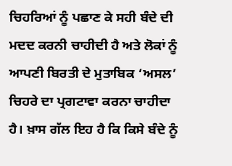ਚਿਹਰਿਆਂ ਨੂੰ ਪਛਾਣ ਕੇ ਸਹੀ ਬੰਦੇ ਦੀ ਮਦਦ ਕਰਨੀ ਚਾਹੀਦੀ ਹੈ ਅਤੇ ਲੋਕਾਂ ਨੂੰ ਆਪਣੀ ਬਿਰਤੀ ਦੇ ਮੁਤਾਬਿਕ ‘ਅਸਲ’ ਚਿਹਰੇ ਦਾ ਪ੍ਰਗਟਾਵਾ ਕਰਨਾ ਚਾਹੀਦਾ ਹੈ। ਖ਼ਾਸ ਗੱਲ ਇਹ ਹੈ ਕਿ ਕਿਸੇ ਬੰਦੇ ਨੂੰ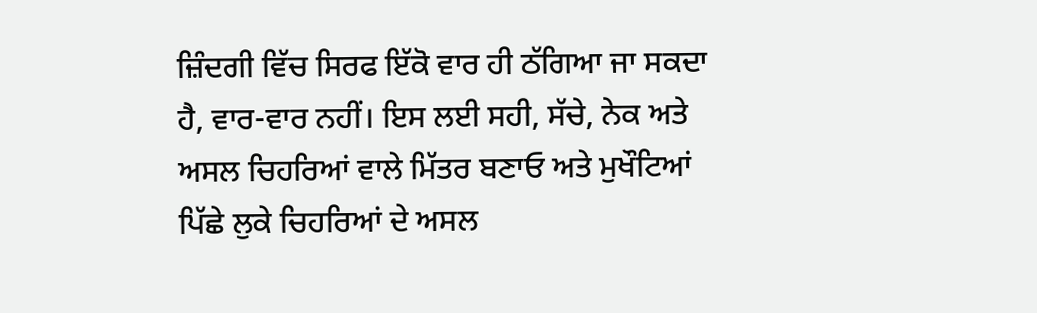ਜ਼ਿੰਦਗੀ ਵਿੱਚ ਸਿਰਫ ਇੱਕੋ ਵਾਰ ਹੀ ਠੱਗਿਆ ਜਾ ਸਕਦਾ ਹੈ, ਵਾਰ-ਵਾਰ ਨਹੀਂ। ਇਸ ਲਈ ਸਹੀ, ਸੱਚੇ, ਨੇਕ ਅਤੇ ਅਸਲ ਚਿਹਰਿਆਂ ਵਾਲੇ ਮਿੱਤਰ ਬਣਾਓ ਅਤੇ ਮੁਖੌਟਿਆਂ ਪਿੱਛੇ ਲੁਕੇ ਚਿਹਰਿਆਂ ਦੇ ਅਸਲ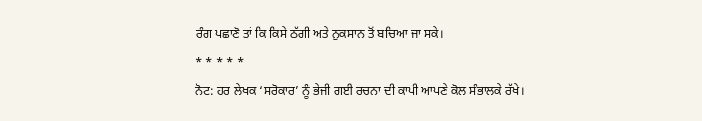ਰੰਗ ਪਛਾਣੋ ਤਾਂ ਕਿ ਕਿਸੇ ਠੱਗੀ ਅਤੇ ਨੁਕਸਾਨ ਤੋਂ ਬਚਿਆ ਜਾ ਸਕੇ।
* * * * *
ਨੋਟ: ਹਰ ਲੇਖਕ ‘ਸਰੋਕਾਰ’ ਨੂੰ ਭੇਜੀ ਗਈ ਰਚਨਾ ਦੀ ਕਾਪੀ ਆਪਣੇ ਕੋਲ ਸੰਭਾਲਕੇ ਰੱਖੇ।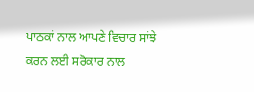ਪਾਠਕਾਂ ਨਾਲ ਆਪਣੇ ਵਿਚਾਰ ਸਾਂਝੇ ਕਰਨ ਲਈ ਸਰੋਕਾਰ ਨਾਲ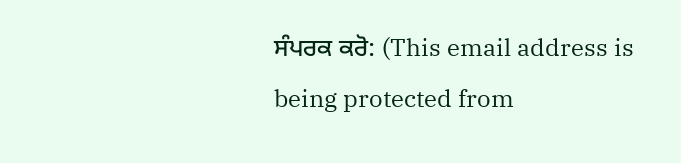ਸੰਪਰਕ ਕਰੋ: (This email address is being protected from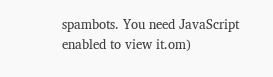spambots. You need JavaScript enabled to view it.om)